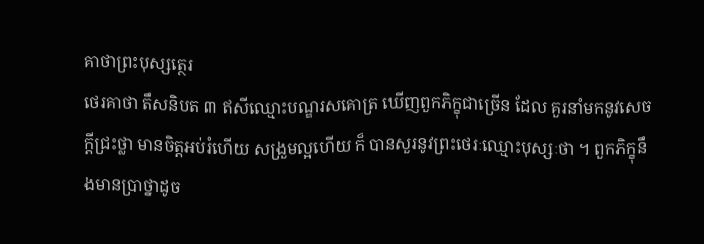គាថាព្រះបុស្សត្ថេរ
ថេរគាថា តឹសនិបត ៣ ឥសីឈ្មោះបណ្ឌរសគោត្រ ឃើញពួកភិក្ខុជាច្រើន ដែល គួរនាំមកនូវសេចក្តីជ្រះថ្លា មានចិត្តអប់រំហើយ សង្រួមល្អហើយ ក៏ បានសួរនូវព្រះថេរៈឈ្មោះបុស្សៈថា ។ ពួកភិក្ខុនឹងមានប្រាថ្នាដូច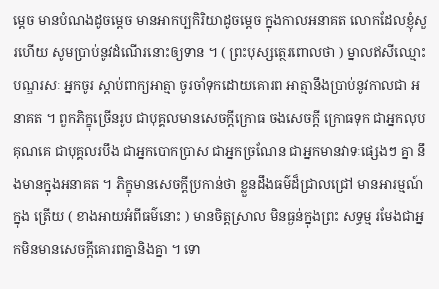ម្តេច មានបំណងដូចម្តេច មានអាកប្បកិរិយាដូចម្តេច ក្នុងកាលអនាគត លោកដែលខ្ញុំសួរហើយ សូមប្រាប់នូវដំណើរនោះឲ្យទាន ។ ( ព្រះបុស្សត្ថេរពោលថា ) ម្នាលឥសីឈ្មោះបណ្ឌរសៈ អ្នកចូរ ស្តាប់ពាក្យអាត្មា ចូរចាំទុកដោយគោរព អាត្មានឹងប្រាប់នូវកាលជា អនាគត ។ ពួកភិក្ខុច្រើនរូប ជាបុគ្គលមានសេចក្តីក្រោធ ចងសេចក្តី ក្រោធទុក ជាអ្នកលុបគុណគេ ជាបុគ្គលរបឹង ជាអ្នកបោកប្រាស ជាអ្នកច្រណែន ជាអ្នកមានវាទៈផ្សេងៗ គ្នា នឹងមានក្នុងអនាគត ។ ភិក្ខុមានសេចក្តីប្រកាន់ថា ខ្លួនដឹងធម៌ដ៏ជ្រាលជ្រៅ មានអារម្មណ៍ក្នុង ត្រើយ ( ខាងអាយអំពីធម៌នោះ ) មានចិត្តស្រាល មិនធ្ងន់ក្នុងព្រះ សទ្ធម្ម រមែងជាអ្នកមិនមានសេចក្តីគោរពគ្នានិងគ្នា ។ ទោ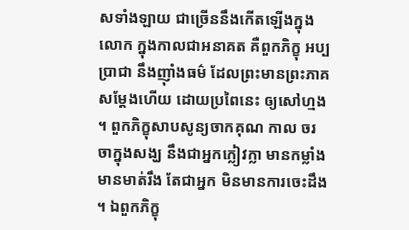សទាំងឡាយ ជាច្រើននឹងកើតឡើងក្នុងលោក ក្នុងកាលជាអនាគត គឺពួកភិក្ខុ អប្បប្រាជា នឹងញ៉ាំងធម៌ ដែលព្រះមានព្រះភាគសម្តែងហើយ ដោយប្រពៃនេះ ឲ្យសៅហ្មង ។ ពួកភិក្ខុសាបសូន្យចាកគុណ កាល ចរចាក្នុងសង្ឃ នឹងជាអ្នកក្លៀវក្លា មានកម្លាំង មានមាត់រឹង តែជាអ្នក មិនមានការចេះដឹង ។ ឯពួកភិក្ខុ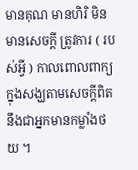មានគុណ មានហិរិ មិនមានសេចក្តី ត្រូវការ ( របស់អ្វី ) កាលពោលពាក្យក្នុងសង្ឃតាមសេចក្តីពិត នឹងជាអ្នកមានកម្លាំងថយ ។